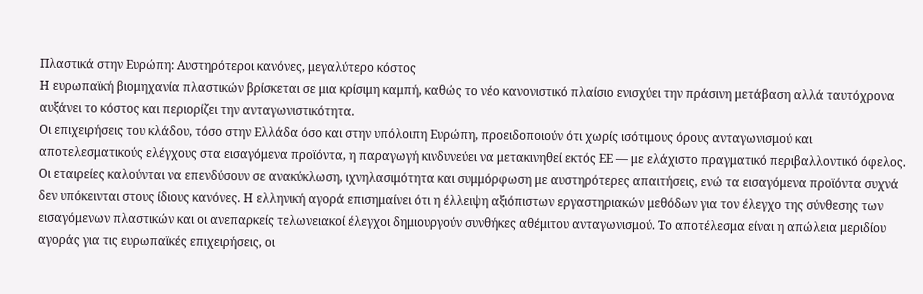Πλαστικά στην Ευρώπη: Αυστηρότεροι κανόνες, μεγαλύτερο κόστος
Η ευρωπαϊκή βιομηχανία πλαστικών βρίσκεται σε μια κρίσιμη καμπή, καθώς το νέο κανονιστικό πλαίσιο ενισχύει την πράσινη μετάβαση αλλά ταυτόχρονα αυξάνει το κόστος και περιορίζει την ανταγωνιστικότητα.
Οι επιχειρήσεις του κλάδου, τόσο στην Ελλάδα όσο και στην υπόλοιπη Ευρώπη, προειδοποιούν ότι χωρίς ισότιμους όρους ανταγωνισμού και αποτελεσματικούς ελέγχους στα εισαγόμενα προϊόντα, η παραγωγή κινδυνεύει να μετακινηθεί εκτός ΕΕ — με ελάχιστο πραγματικό περιβαλλοντικό όφελος.
Οι εταιρείες καλούνται να επενδύσουν σε ανακύκλωση, ιχνηλασιμότητα και συμμόρφωση με αυστηρότερες απαιτήσεις, ενώ τα εισαγόμενα προϊόντα συχνά δεν υπόκεινται στους ίδιους κανόνες. Η ελληνική αγορά επισημαίνει ότι η έλλειψη αξιόπιστων εργαστηριακών μεθόδων για τον έλεγχο της σύνθεσης των εισαγόμενων πλαστικών και οι ανεπαρκείς τελωνειακοί έλεγχοι δημιουργούν συνθήκες αθέμιτου ανταγωνισμού. Το αποτέλεσμα είναι η απώλεια μεριδίου αγοράς για τις ευρωπαϊκές επιχειρήσεις, οι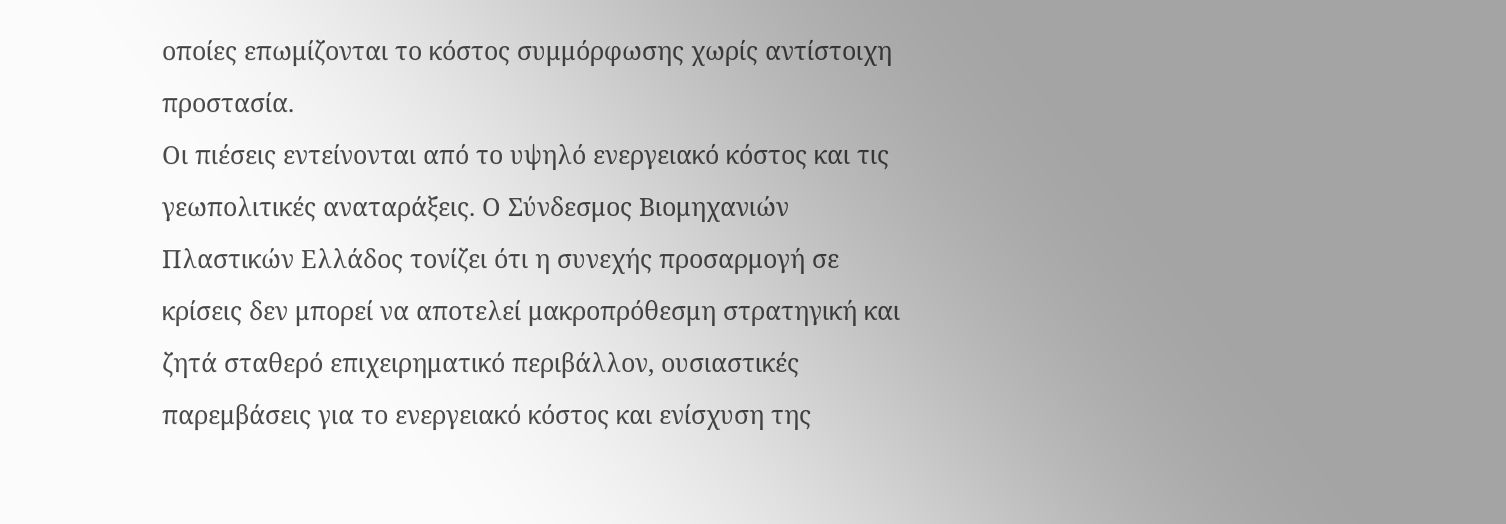οποίες επωμίζονται το κόστος συμμόρφωσης χωρίς αντίστοιχη προστασία.
Οι πιέσεις εντείνονται από το υψηλό ενεργειακό κόστος και τις γεωπολιτικές αναταράξεις. Ο Σύνδεσμος Βιομηχανιών Πλαστικών Ελλάδος τονίζει ότι η συνεχής προσαρμογή σε κρίσεις δεν μπορεί να αποτελεί μακροπρόθεσμη στρατηγική και ζητά σταθερό επιχειρηματικό περιβάλλον, ουσιαστικές παρεμβάσεις για το ενεργειακό κόστος και ενίσχυση της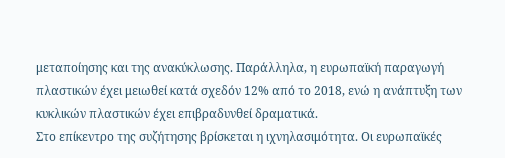μεταποίησης και της ανακύκλωσης. Παράλληλα, η ευρωπαϊκή παραγωγή πλαστικών έχει μειωθεί κατά σχεδόν 12% από το 2018, ενώ η ανάπτυξη των κυκλικών πλαστικών έχει επιβραδυνθεί δραματικά.
Στο επίκεντρο της συζήτησης βρίσκεται η ιχνηλασιμότητα. Οι ευρωπαϊκές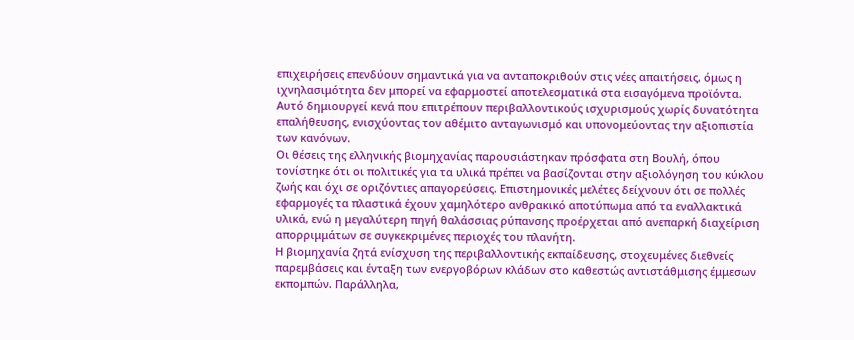επιχειρήσεις επενδύουν σημαντικά για να ανταποκριθούν στις νέες απαιτήσεις, όμως η ιχνηλασιμότητα δεν μπορεί να εφαρμοστεί αποτελεσματικά στα εισαγόμενα προϊόντα. Αυτό δημιουργεί κενά που επιτρέπουν περιβαλλοντικούς ισχυρισμούς χωρίς δυνατότητα επαλήθευσης, ενισχύοντας τον αθέμιτο ανταγωνισμό και υπονομεύοντας την αξιοπιστία των κανόνων.
Οι θέσεις της ελληνικής βιομηχανίας παρουσιάστηκαν πρόσφατα στη Βουλή, όπου τονίστηκε ότι οι πολιτικές για τα υλικά πρέπει να βασίζονται στην αξιολόγηση του κύκλου ζωής και όχι σε οριζόντιες απαγορεύσεις. Επιστημονικές μελέτες δείχνουν ότι σε πολλές εφαρμογές τα πλαστικά έχουν χαμηλότερο ανθρακικό αποτύπωμα από τα εναλλακτικά υλικά, ενώ η μεγαλύτερη πηγή θαλάσσιας ρύπανσης προέρχεται από ανεπαρκή διαχείριση απορριμμάτων σε συγκεκριμένες περιοχές του πλανήτη.
Η βιομηχανία ζητά ενίσχυση της περιβαλλοντικής εκπαίδευσης, στοχευμένες διεθνείς παρεμβάσεις και ένταξη των ενεργοβόρων κλάδων στο καθεστώς αντιστάθμισης έμμεσων εκπομπών. Παράλληλα,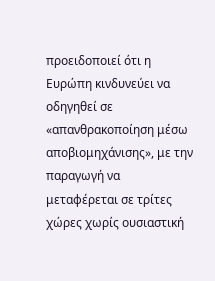προειδοποιεί ότι η Ευρώπη κινδυνεύει να οδηγηθεί σε «απανθρακοποίηση μέσω αποβιομηχάνισης», με την παραγωγή να μεταφέρεται σε τρίτες χώρες χωρίς ουσιαστική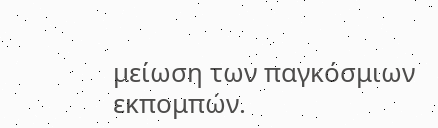μείωση των παγκόσμιων εκπομπών.